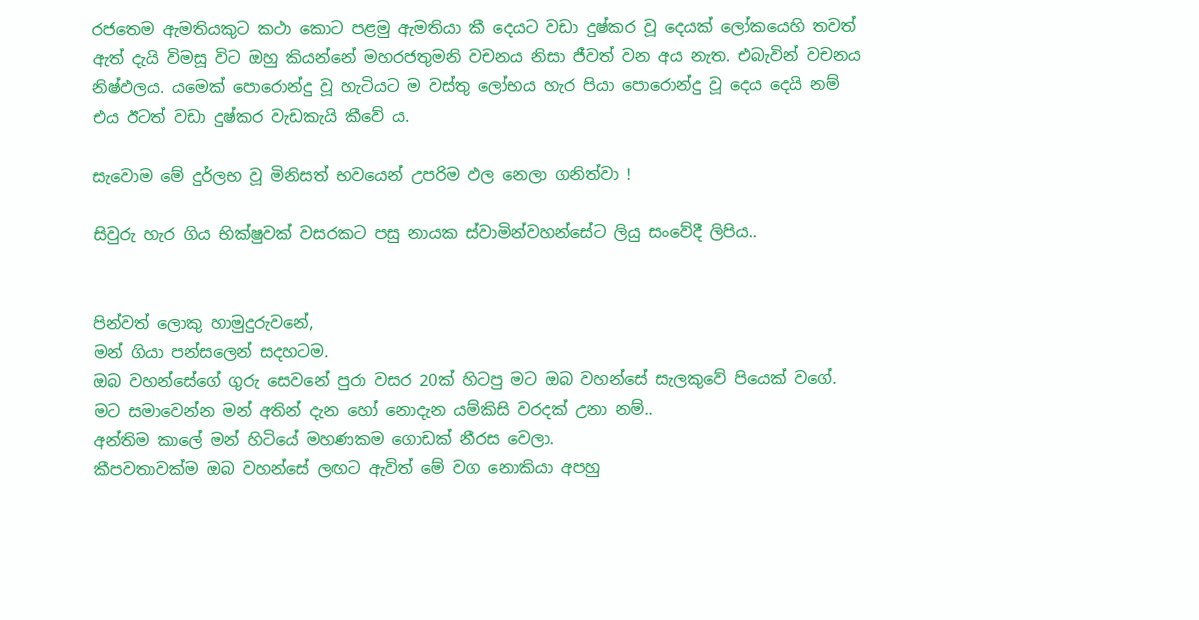රජතෙම ඇමතියකුට කථා කොට පළමු ඇමතියා කී දෙයට වඩා දුෂ්කර වූ දෙයක්‌ ලෝකයෙහි තවත් ඇත් දැයි විමසූ විට ඔහු කියන්නේ මහරජතුමනි වචනය නිසා ජීවත් වන අය නැත. එබැවින් වචනය නිෂ්ඵලය. යමෙක්‌ පොරොන්දු වූ හැටියට ම වස්‌තු ලෝභය හැර පියා පොරොන්දු වූ දෙය දෙයි නම් එය ඊටත් වඩා දුෂ්කර වැඩකැයි කීවේ ය.

සැවොම මේ දුර්ලභ වූ මිනිසත් භවයෙන් උපරිම ඵල නෙලා ගනිත්වා !

සිවුරු හැර ගිය භික්ෂුවක් වසරකට පසු නායක ස්වාමින්වහන්සේට ලියු සංවේදී ලිපිය..


පින්වත් ලොකු හාමුදුරුවනේ,
මන් ගියා පන්සලෙන් සදහටම.
ඔබ වහන්සේගේ ගුරු සෙවනේ පුරා වසර 20ක් හිටපු මට ඔබ වහන්සේ සැලකුවේ පියෙක් වගේ.
මට සමාවෙන්න මන් අතින් දැන හෝ නොදැන යම්කිසි වරදක් උනා නම්..
අන්තිම කාලේ මන් හිටියේ මහණකම ගොඩක් නීරස වෙලා.
කීපවතාවක්ම ඔබ වහන්සේ ලඟට ඇවිත් මේ වග නොකියා අපහු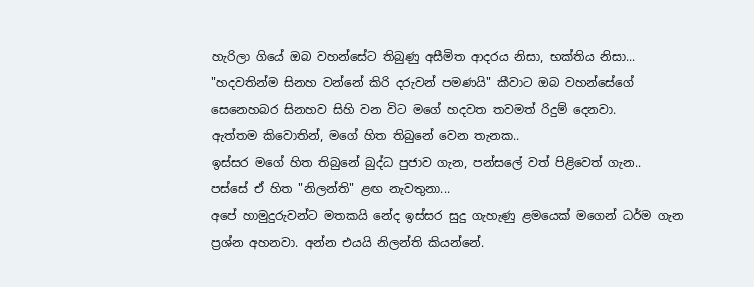හැරිලා ගියේ ඔබ වහන්සේට තිබුණු අසීමිත ආදරය නිසා, භක්තිය නිසා...
"හදවතින්ම සිනහ වන්නේ කිරි දරුවන් පමණයි" කීවාට ඔබ වහන්සේගේ සෙනෙහබර සිනහව සිහි වන විට මගේ හදවත තවමත් රිදුම් දෙනවා.
ඇත්තම කිවොතින්, මගේ හිත තිබුනේ වෙන තැනක..
ඉස්සර මගේ හිත තිබුනේ බුද්ධ පුජාව ගැන, පන්සලේ වත් පිළිවෙත් ගැන..
පස්සේ ඒ හිත "නිලන්ති" ළඟ නැවතුනා...
අපේ හාමුදුරුවන්ට මතකයි නේද ඉස්සර සුදු ගැහැණු ළමයෙක් මගෙන් ධර්ම ගැන ප්‍රශ්න අහනවා. අන්න එයයි නිලන්ති කියන්නේ.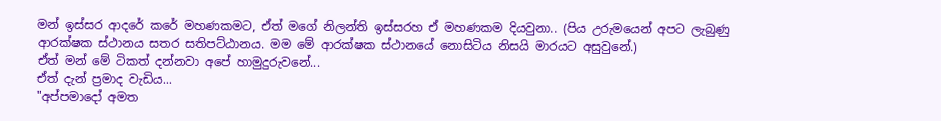මන් ඉස්සර ආදරේ කරේ මහණකමට, ඒත් මගේ නිලන්ති ඉස්සරහ ඒ මහණකම දියවුනා.. (පිය උරුමයෙන් අපට ලැබුණු ආරක්ෂක ස්ථානය සතර සතිපට්ඨානය. මම මේ ආරක්ෂක ස්ථානයේ නොසිටිය නිසයි මාරයට අසුවුනේ.)
ඒත් මන් මේ ටිකත් දන්නවා අපේ හාමුදුරුවනේ...
ඒත් දැන් ප්‍රමාද වැඩිය...
"අප්පමාදෝ අමත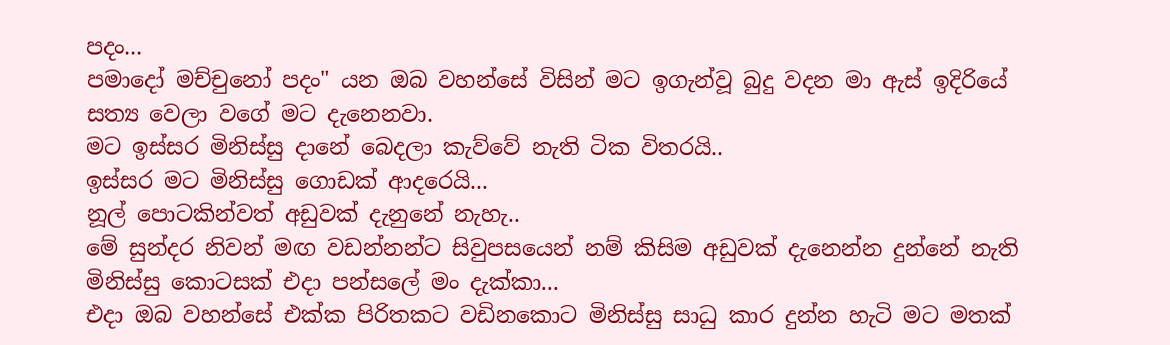පදං...
පමාදෝ මච්චුනෝ පදං" යන ඔබ වහන්සේ විසින් මට ඉගැන්වූ බුදු වදන මා ඇස් ඉදිරියේ සත්‍ය වෙලා වගේ මට දැනෙනවා.
මට ඉස්සර මිනිස්සු දානේ බෙදලා කැව්වේ නැති ටික විතරයි..
ඉස්සර මට මිනිස්සු ගොඩක් ආදරෙයි...
නූල් පොටකින්වත් අඩුවක් දැනුනේ නැහැ..
මේ සුන්දර නිවන් මඟ වඩන්නන්ට සිවුපසයෙන් නම් කිසිම අඩුවක් දැනෙන්න දුන්නේ නැති මිනිස්සු කොටසක් එදා පන්සලේ මං දැක්කා...
එදා ඔබ වහන්සේ එක්ක පිරිතකට වඩිනකොට මිනිස්සු සාධු කාර දුන්න හැටි මට මතක්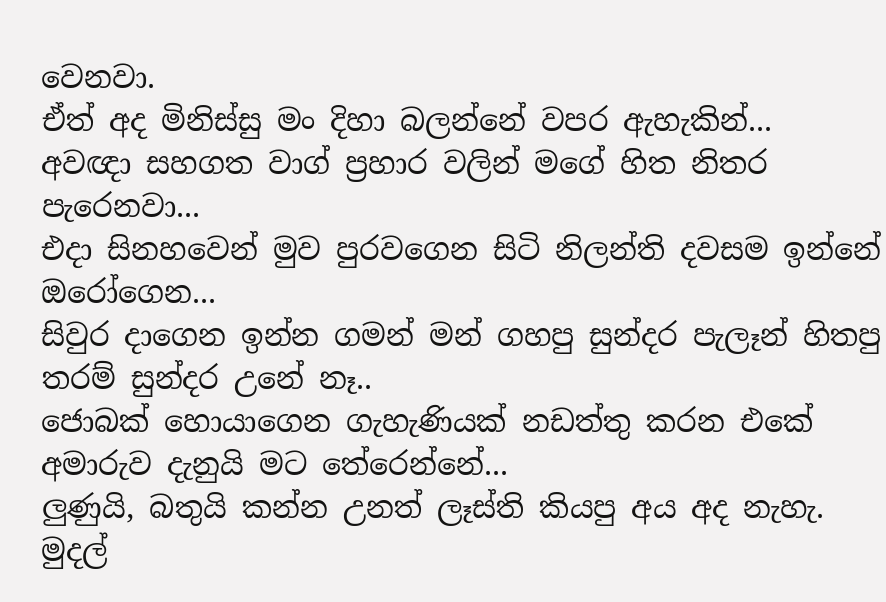වෙනවා.
ඒත් අද මිනිස්සු මං දිහා බලන්නේ වපර ඇහැකින්...
අවඥා සහගත වාග් ප්‍රහාර වලින් මගේ හිත නිතර පැරෙනවා...
එදා සිනහවෙන් මුව පුරවගෙන සිටි නිලන්ති දවසම ඉන්නේ ඔරෝගෙන...
සිවුර දාගෙන ඉන්න ගමන් මන් ගහපු සුන්දර පැලෑන් හිතපු තරම් සුන්දර උනේ නෑ..
ජොබක් හොයාගෙන ගැහැණියක් නඩත්තු කරන එකේ අමාරුව දැනුයි මට තේරෙන්නේ...
ලුණුයි, බතුයි කන්න උනත් ලෑස්ති කියපු අය අද නැහැ.
මුදල්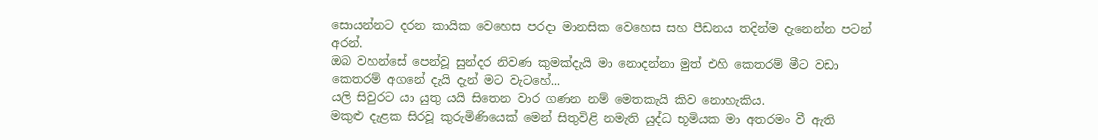සොයන්නට දරන කායික වෙහෙස පරදා මානසික වෙහෙස සහ පීඩනය තදින්ම දැනෙන්න පටන් අරන්.
ඔබ වහන්සේ පෙන්වූ සුන්දර නිවණ කුමක්දැයි මා නොදන්නා මුත් එහි කෙතරම් මීට වඩා කෙතරම් අගනේ දැයි දැන් මට වැටහේ...
යලි සිවුරට යා යුතු යයි සිතෙන වාර ගණන නම් මෙතකැයි කිව නොහැකිය.
මකුළු දැළක සිරවූ කුරුමිණියෙක් මෙන් සිතුවිළි නමැති යුද්ධ භූමියක මා අතරමං වී ඇති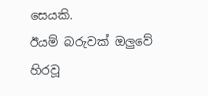සෙයකි.
ඊයම් බරුවක් ඔලුවේ හිරවූ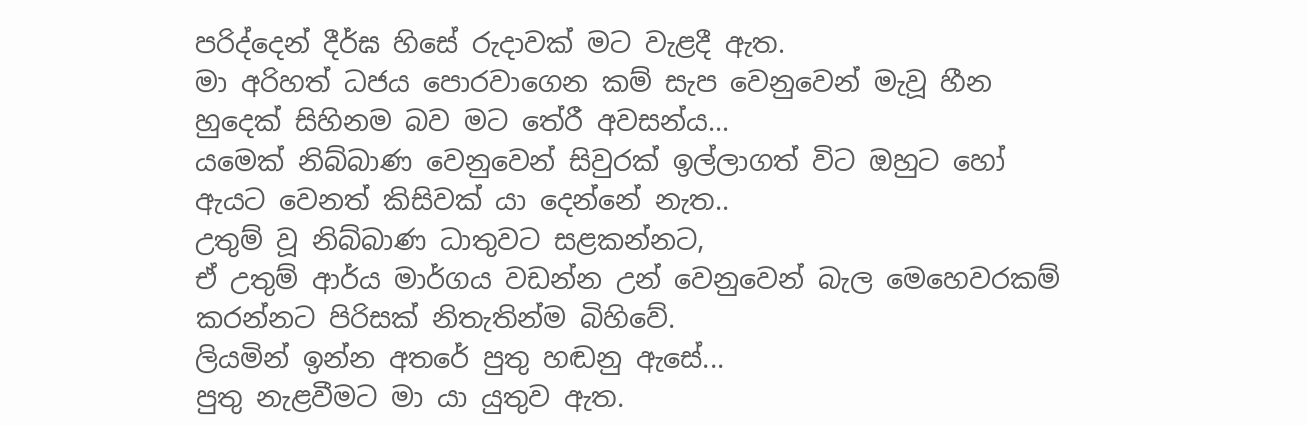පරිද්දෙන් දීර්ඝ හිසේ රුදාවක් මට වැළදී ඇත.
මා අරිහත් ධජය පොරවාගෙන කම් සැප වෙනුවෙන් මැවූ හීන හුදෙක් සිහිනම බව මට තේරී අවසන්ය...
යමෙක් නිබ්බාණ වෙනුවෙන් සිවුරක් ඉල්ලාගත් විට ඔහුට හෝ ඇයට වෙනත් කිසිවක් යා දෙන්නේ නැත..
උතුම් වූ නිබ්බාණ ධාතුවට සළකන්නට,
ඒ උතුම් ආර්ය මාර්ගය වඩන්න උන් වෙනුවෙන් බැල මෙහෙවරකම් කරන්නට පිරිසක් නිතැතින්ම බිහිවේ.
ලියමින් ඉන්න අතරේ පුතු හඬනු ඇසේ...
පුතු නැළවීමට මා යා යුතුව ඇත.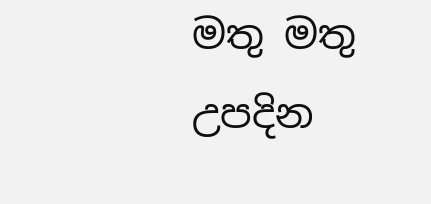මතු මතු උපදින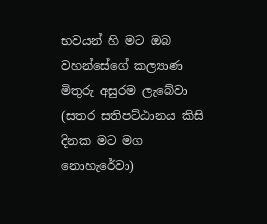භවයන් හි මට ඔබ වහන්සේගේ කල්‍යාණ මිතුරු අසුරම ලැබේවා (සතර සතිපට්ඨානය කිසි දිනක මට මග නොහැරේවා)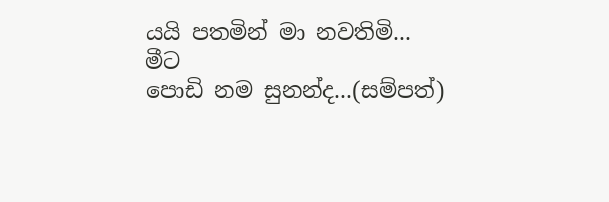යයි පතමින් මා නවතිමි...
මීට
පොඩි නම සුනන්ද...(සම්පත්)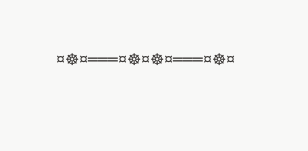¤☸¤═══¤☸¤☸¤═══¤☸¤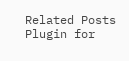Related Posts Plugin for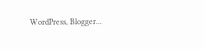WordPress, Blogger...